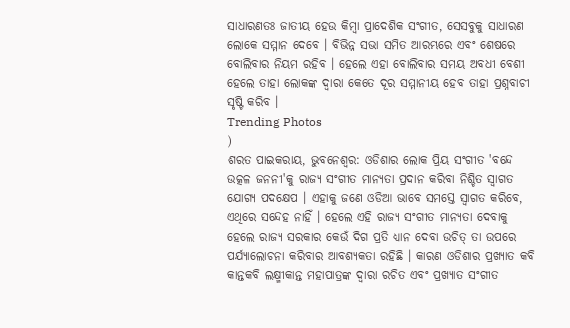ସାଧାରଣତଃ ଜାତୀୟ ହେଉ କିମ୍ବା ପ୍ରାଦେଶିକ ସଂଗୀତ, ସେସବୁକୁ ସାଧାରଣ ଲୋକେ ସମ୍ମାନ ଦେବେ । ବିଭିନ୍ନ ସଭା ସମିତ ଆରମ୍ଭରେ ଏବଂ ଶେଷରେ ବୋଲିବାର ନିୟମ ରହିବ । ହେଲେ ଏହା ବୋଲିବାର ସମୟ ଅବଧୀ ବେଶୀ ହେଲେ ତାହା ଲୋକଙ୍କ ଦ୍ବାରା କେତେ ଦୂର ସମ୍ମାନୀୟ ହେବ ତାହା ପ୍ରଶ୍ନବାଚୀ ସୃଷ୍ଟି କରିବ ।
Trending Photos
)
ଶରତ ପାଇକରାୟ, ଭୁବନେଶ୍ୱର: ଓଡିଶାର ଲୋକ ପ୍ରିୟ ସଂଗୀତ 'ବନ୍ଦେ ଉତ୍କଳ ଜନନୀ'କୁ ରାଜ୍ୟ ସଂଗୀତ ମାନ୍ୟତା ପ୍ରଦାନ କରିବା ନିଶ୍ଚିତ ସ୍ବାଗତ ଯୋଗ୍ୟ ପଦକ୍ଷେପ । ଏହାକୁ ଜଣେ ଓଡିଆ ଭାବେ ସମସ୍ତେ ସ୍ବାଗତ କରିବେ, ଏଥିରେ ସନ୍ଦେହ ନାହିଁ । ହେଲେ ଏହି ରାଜ୍ୟ ସଂଗୀତ ମାନ୍ୟତା ଦେବାକୁ ହେଲେ ରାଜ୍ୟ ସରକାର କେଉଁ ଦିଗ ପ୍ରତି ଧ୍ୟାନ ଦେବା ଉଚିତ୍ ତା ଉପରେ ପର୍ଯ୍ୟାଲୋଚନା କରିବାର ଆବଶ୍ୟକତା ରହିଛି । କାରଣ ଓଡିଶାର ପ୍ରଖ୍ୟାତ କବି କାନ୍ତକବି ଲକ୍ଷ୍ମୀକାନ୍ତ ମହାପାତ୍ରଙ୍କ ଦ୍ବାରା ରଚିତ ଏବଂ ପ୍ରଖ୍ୟାତ ସଂଗୀତ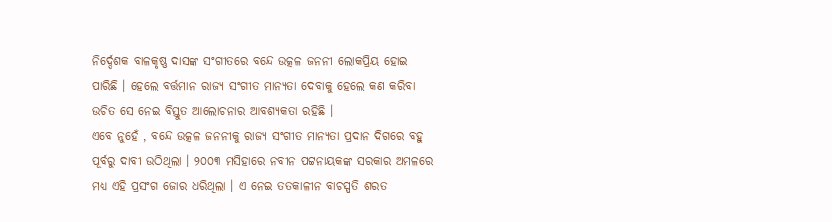ନିର୍ଦ୍ଦେଶକ ବାଳକୃଷ୍ଣ ଦାସଙ୍କ ସଂଗୀତରେ ବନ୍ଦେ ଉତ୍କଳ ଜନନୀ ଲୋକପ୍ରିୟ ହୋଇ ପାରିଛି । ହେଲେ ବର୍ତ୍ତମାନ ରାଜ୍ୟ ସଂଗୀତ ମାନ୍ୟତା ଦେବାକୁ ହେଲେ କଣ କରିବା ଉଚିତ ସେ ନେଇ ବିସ୍ତୁତ ଆଲୋଚନାର ଆବଶ୍ୟକତା ରହିଛି ।
ଏବେ ନୁହେଁ , ବନ୍ଦେ ଉତ୍କଳ ଜନନୀକୁ ରାଜ୍ୟ ସଂଗୀତ ମାନ୍ୟତା ପ୍ରଦାନ ଦିଗରେ ବହୁ ପୂର୍ବରୁ ଦାବୀ ଉଠିଥିଲା । ୨୦୦୩ ମସିହାରେ ନବୀନ ପଟ୍ଟନାୟକଙ୍କ ସରକାର ଅମଳରେ ମଧ୍ୟ ଏହି ପ୍ରସଂଗ ଜୋର ଧରିଥିଲା । ଏ ନେଇ ତତକାଳୀନ ବାଚସ୍ପତି ଶରତ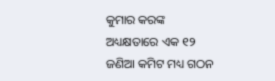କୁମାର କରଙ୍କ ଅଧ୍ୟକ୍ଷତାରେ ଏକ ୧୨ ଜଣିଆ କମିଟ ମଧ୍ୟ ଗଠନ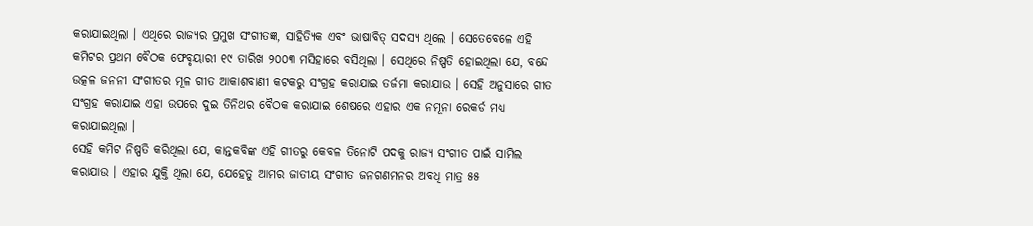କରାଯାଇଥିଲା । ଏଥିରେ ରାଜ୍ୟର ପ୍ରମୁଖ ସଂଗୀତଜ୍ଞ, ସାହିତ୍ୟିକ ଏବଂ ଭାଷାବିତ୍ ସଦସ୍ୟ ଥିଲେ । ସେତେବେଳେ ଏହି କମିଟର ପ୍ରଥମ ବୈଠକ ଫେବୃୟାରୀ ୧୯ ତାରିଖ ୨୦୦୩ ମସିହାରେ ବସିଥିଲା । ସେଥିରେ ନିଷ୍ପତି ହୋଇଥିଲା ଯେ, ବନ୍ଦେ ଉତ୍କଳ ଜନନୀ ସଂଗୀତର ମୂଳ ଗୀତ ଆକାଶବାଣୀ କଟକରୁ ସଂଗ୍ରହ କରାଯାଇ ତର୍ଜମା କରାଯାଉ । ସେହି ଅନୁସାରେ ଗୀତ ସଂଗ୍ରହ କରାଯାଇ ଏହା ଉପରେ ଦୁଇ ତିନିଥର ବୈଠକ କରାଯାଇ ଶେଷରେ ଏହାର ଏକ ନମୂନା ରେକର୍ଡ ମଧ୍ୟ କରାଯାଇଥିଲା ।
ସେହି କମିଟ ନିଷ୍ପତି କରିଥିଲା ଯେ, କାନ୍ତକବିଙ୍କ ଏହି ଗୀତରୁ କେବଳ ତିନୋଟି ପଦକୁ ରାଜ୍ୟ ସଂଗୀତ ପାଇଁ ସାମିଲ କରାଯାଉ । ଏହାର ଯୁକ୍ତି ଥିଲା ଯେ, ଯେହେତୁ ଆମର ଜାତୀୟ ସଂଗୀତ ଜନଗଣମନର ଅବଧି ମାତ୍ର ୫୫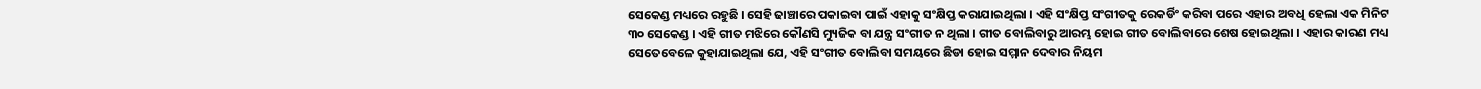ସେକେଣ୍ଡ ମଧ୍ୟରେ ରହୁଛି । ସେହି ଢାଞ୍ଚାରେ ପକାଇବା ପାଇଁ ଏହାକୁ ସଂକ୍ଷିପ୍ତ କରାଯାଇଥିଲା । ଏହି ସଂକ୍ଷିପ୍ତ ସଂଗୀତକୁ ରେକର୍ଡିଂ କରିବା ପରେ ଏହାର ଅବଧି ହେଲା ଏକ ମିନିଟ ୩୦ ସେକେଣ୍ଡ । ଏହି ଗୀତ ମଝିରେ କୌଣସି ମ୍ୟୁଜିକ ବା ଯନ୍ତ୍ର ସଂଗୀତ ନ ଥିଲା । ଗୀତ ବୋଲିବାରୁ ଆରମ୍ଭ ହୋଇ ଗୀତ ବୋଲିବାରେ ଶେଷ ହୋଇଥିଲା । ଏହାର କାରଣ ମଧ୍ୟ ସେତେବେଳେ କୁହାଯାଇଥିଲା ଯେ, ଏହି ସଂଗୀତ ବୋଲିବା ସମୟରେ ଛିଡା ହୋଇ ସମ୍ମାନ ଦେବାର ନିୟମ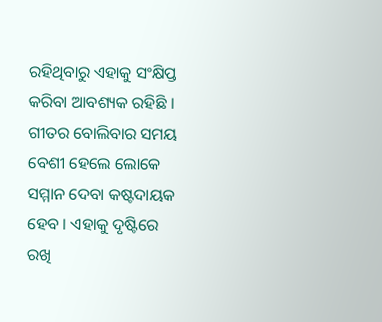ରହିଥିବାରୁ ଏହାକୁ ସଂକ୍ଷିପ୍ତ କରିବା ଆବଶ୍ୟକ ରହିଛି । ଗୀତର ବୋଲିବାର ସମୟ ବେଶୀ ହେଲେ ଲୋକେ ସମ୍ମାନ ଦେବା କଷ୍ଟଦାୟକ ହେବ । ଏହାକୁ ଦୃଷ୍ଟିରେ ରଖି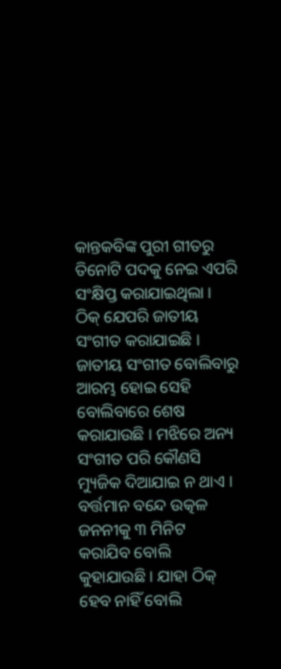କାନ୍ତକବିଙ୍କ ପୁରୀ ଗୀତରୁ ତିନୋଟି ପଦକୁ ନେଇ ଏପରି ସଂକ୍ଷିପ୍ତ କରାଯାଇଥିଲା । ଠିକ୍ ଯେପରି ଜାତୀୟ ସଂଗୀତ କରାଯାଇଛି । ଜାତୀୟ ସଂଗୀତ ବୋଲିବାରୁ ଆରମ୍ଭ ହୋଇ ସେହି ବୋଲିବାରେ ଶେଷ କରାଯାଉଛି । ମଝିରେ ଅନ୍ୟ ସଂଗୀତ ପରି କୌଣସି ମ୍ୟୁଜିକ ଦିଆଯାଇ ନ ଥାଏ । ବର୍ତ୍ତମାନ ବନ୍ଦେ ଉତ୍କଳ ଜନନୀକୁ ୩ ମିନିଟ କରାଯିବ ବୋଲି କୁହାଯାଉଛି । ଯାହା ଠିକ୍ ହେବ ନାହିଁ ବୋଲି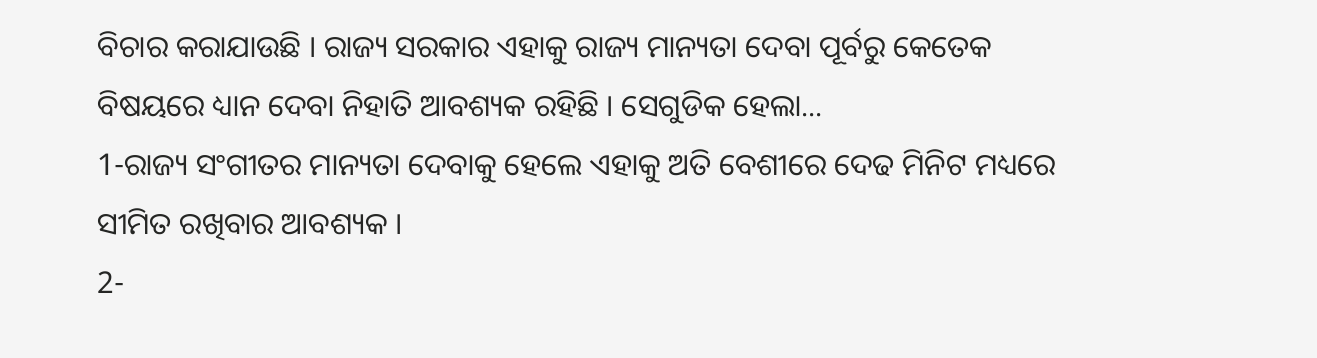ବିଚାର କରାଯାଉଛି । ରାଜ୍ୟ ସରକାର ଏହାକୁ ରାଜ୍ୟ ମାନ୍ୟତା ଦେବା ପୂର୍ବରୁ କେତେକ ବିଷୟରେ ଧ୍ୟାନ ଦେବା ନିହାତି ଆବଶ୍ୟକ ରହିଛି । ସେଗୁଡିକ ହେଲା...
1-ରାଜ୍ୟ ସଂଗୀତର ମାନ୍ୟତା ଦେବାକୁ ହେଲେ ଏହାକୁ ଅତି ବେଶୀରେ ଦେଢ ମିନିଟ ମଧ୍ୟରେ ସୀମିତ ରଖିବାର ଆବଶ୍ୟକ ।
2-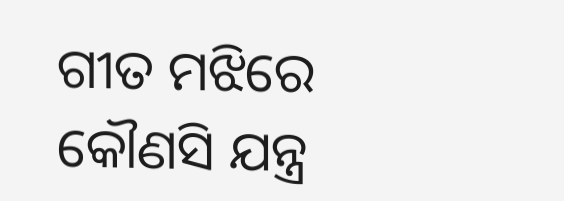ଗୀତ ମଝିରେ କୌଣସି ଯନ୍ତ୍ର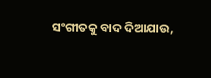ସଂଗୀତକୁ ବାଦ ଦିଆଯାଉ,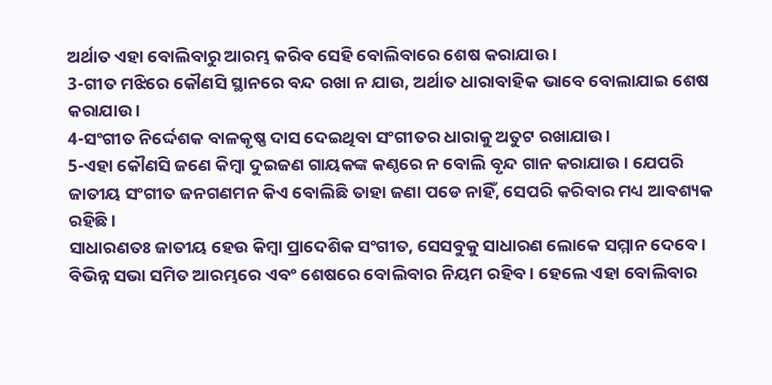ଅର୍ଥାତ ଏହା ବୋଲିବାରୁ ଆରମ୍ଭ କରିବ ସେହି ବୋଲିବାରେ ଶେଷ କରାଯାଉ ।
3-ଗୀତ ମଝିରେ କୌଣସି ସ୍ଥାନରେ ବନ୍ଦ ରଖା ନ ଯାଉ, ଅର୍ଥାତ ଧାରାବାହିକ ଭାବେ ବୋଲାଯାଇ ଶେଷ କରାଯାଉ ।
4-ସଂଗୀତ ନିର୍ଦ୍ଦେଶକ ବାଳକୃଷ୍ଣ ଦାସ ଦେଇଥିବା ସଂଗୀତର ଧାରାକୁ ଅତୁଟ ରଖାଯାଉ ।
5-ଏହା କୌଣସି ଜଣେ କିମ୍ବା ଦୁଇଜଣ ଗାୟକଙ୍କ କଣ୍ଠରେ ନ ବୋଲି ବୃନ୍ଦ ଗାନ କରାଯାଉ । ଯେପରି ଜାତୀୟ ସଂଗୀତ ଜନଗଣମନ କିଏ ବୋଲିଛି ତାହା ଜଣା ପଡେ ନାହିଁ, ସେପରି କରିବାର ମଧ୍ୟ ଆବଶ୍ୟକ ରହିଛି ।
ସାଧାରଣତଃ ଜାତୀୟ ହେଉ କିମ୍ବା ପ୍ରାଦେଶିକ ସଂଗୀତ, ସେସବୁକୁ ସାଧାରଣ ଲୋକେ ସମ୍ମାନ ଦେବେ । ବିଭିନ୍ନ ସଭା ସମିତ ଆରମ୍ଭରେ ଏବଂ ଶେଷରେ ବୋଲିବାର ନିୟମ ରହିବ । ହେଲେ ଏହା ବୋଲିବାର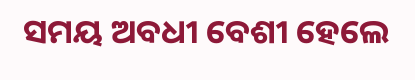ସମୟ ଅବଧୀ ବେଶୀ ହେଲେ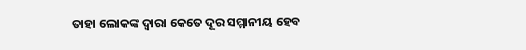ତାହା ଲୋକଙ୍କ ଦ୍ବାରା କେତେ ଦୂର ସମ୍ମାନୀୟ ହେବ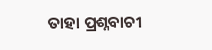ତାହା ପ୍ରଶ୍ନବାଚୀ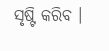ସୃଷ୍ଟି କରିବ ।